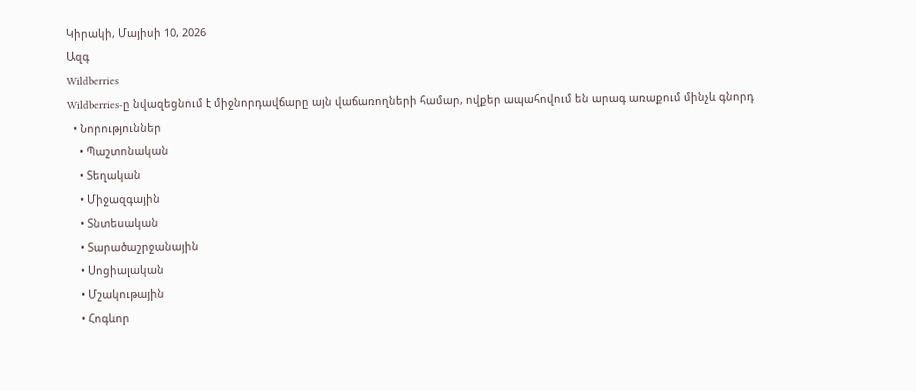Կիրակի, Մայիսի 10, 2026
Ազգ
Wildberries
Wildberries-ը նվազեցնում է միջնորդավճարը այն վաճառողների համար, ովքեր ապահովում են արագ առաքում մինչև գնորդ
  • Նորություններ
    • Պաշտոնական
    • Տեղական
    • Միջազգային
    • Տնտեսական
    • Տարածաշրջանային
    • Սոցիալական
    • Մշակութային
    • Հոգևոր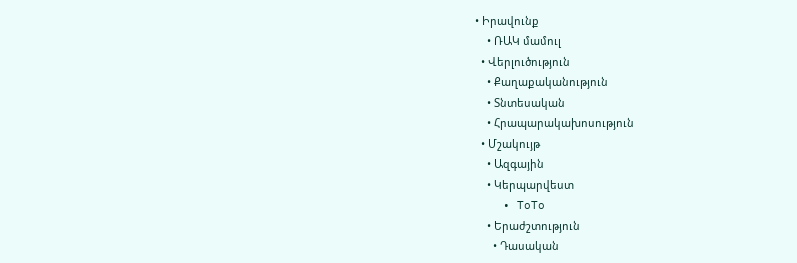• Իրավունք
    • ՌԱԿ մամուլ
  • Վերլուծություն
    • Քաղաքականություն
    • Տնտեսական
    • Հրապարակախոսություն
  • Մշակույթ
    • Ազգային
    • Կերպարվեստ
    • ToTo
    • Երաժշտություն
      • Դասական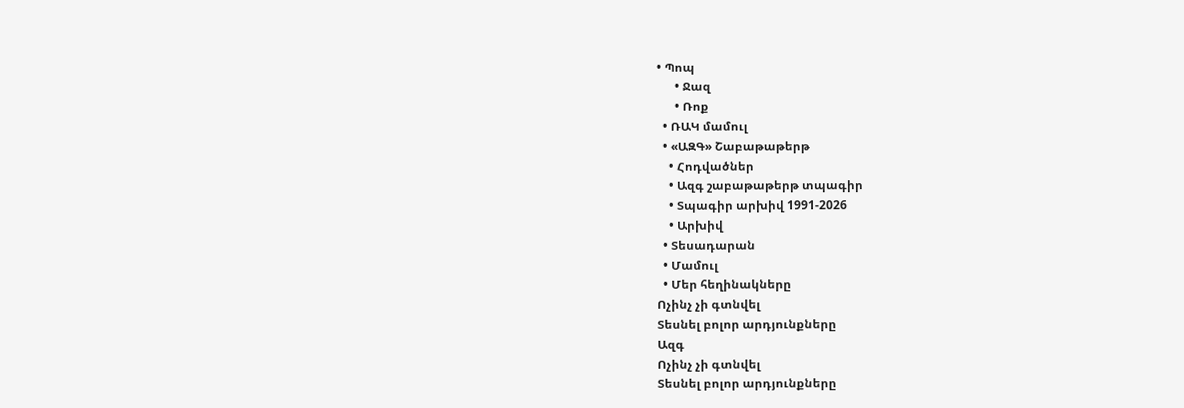• Պոպ
      • Ջազ
      • Ռոք
  • ՌԱԿ մամուլ
  • «ԱԶԳ» Շաբաթաթերթ
    • Հոդվածներ
    • Ազգ շաբաթաթերթ տպագիր
    • Տպագիր արխիվ 1991-2026
    • Արխիվ
  • Տեսադարան
  • Մամուլ
  • Մեր հեղինակները
Ոչինչ չի գտնվել
Տեսնել բոլոր արդյունքները
Ազգ
Ոչինչ չի գտնվել
Տեսնել բոլոր արդյունքները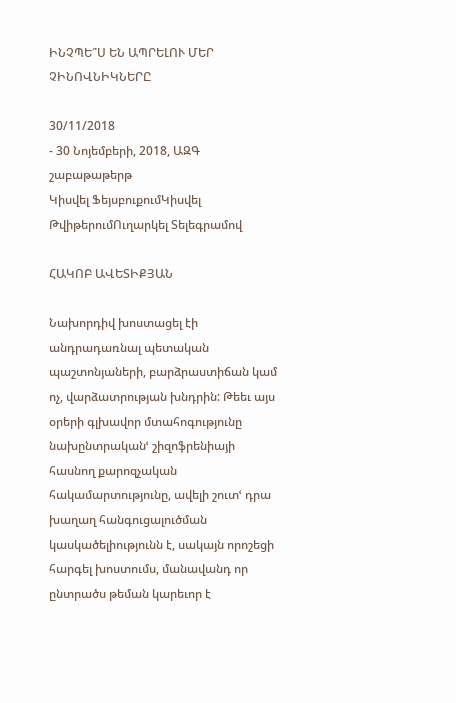ԻՆՉՊԵ՞Ս ԵՆ ԱՊՐԵԼՈՒ ՄԵՐ ՉԻՆՈՎՆԻԿՆԵՐԸ

30/11/2018
- 30 Նոյեմբերի, 2018, ԱԶԳ շաբաթաթերթ
Կիսվել ՖեյսբուքումԿիսվել ԹվիթերումՈւղարկել Տելեգրամով

ՀԱԿՈԲ ԱՎԵՏԻՔՅԱՆ

Նախորդիվ խոստացել էի անդրադառնալ պետական պաշտոնյաների, բարձրաստիճան կամ ոչ, վարձատրության խնդրին: Թեեւ այս օրերի գլխավոր մտահոգությունը նախընտրականՙ շիզոֆրենիայի հասնող քարոզչական հակամարտությունը, ավելի շուտՙ դրա խաղաղ հանգուցալուծման կասկածելիությունն է, սակայն որոշեցի հարգել խոստումս, մանավանդ որ ընտրածս թեման կարեւոր է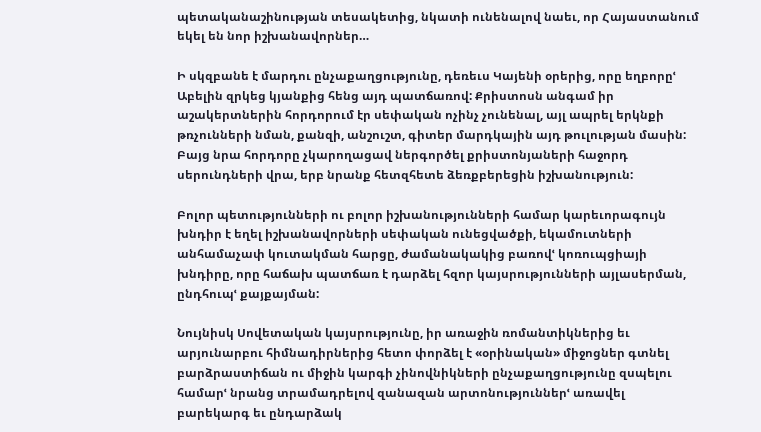պետականաշինության տեսակետից, նկատի ունենալով նաեւ, որ Հայաստանում եկել են նոր իշխանավորներ…

Ի սկզբանե է մարդու ընչաքաղցությունը, դեռեւս Կայենի օրերից, որը եղբորըՙ Աբելին զրկեց կյանքից հենց այդ պատճառով: Քրիստոսն անգամ իր աշակերտներին հորդորում էր սեփական ոչինչ չունենալ, այլ ապրել երկնքի թռչունների նման, քանզի, անշուշտ, գիտեր մարդկային այդ թուլության մասին: Բայց նրա հորդորը չկարողացավ ներգործել քրիստոնյաների հաջորդ սերունդների վրա, երբ նրանք հետզհետե ձեռքբերեցին իշխանություն:

Բոլոր պետությունների ու բոլոր իշխանությունների համար կարեւորագույն խնդիր է եղել իշխանավորների սեփական ունեցվածքի, եկամուտների անհամաչափ կուտակման հարցը, ժամանակակից բառովՙ կոռուպցիայի խնդիրը, որը հաճախ պատճառ է դարձել հզոր կայսրությունների այլասերման, ընդհուպՙ քայքայման:

Նույնիսկ Սովետական կայսրությունը, իր առաջին ռոմանտիկներից եւ արյունարբու հիմնադիրներից հետո փորձել է «օրինական» միջոցներ գտնել բարձրաստիճան ու միջին կարգի չինովնիկների ընչաքաղցությունը զսպելու համարՙ նրանց տրամադրելով զանազան արտոնություններՙ առավել բարեկարգ եւ ընդարձակ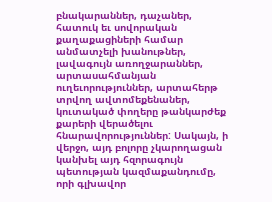բնակարաններ, դաչաներ, հատուկ եւ սովորական քաղաքացիների համար անմատչելի խանութներ, լավագույն առողջարաններ, արտասահմանյան ուղեւորություններ, արտահերթ տրվող ավտոմեքենաներ, կուտակած փողերը թանկարժեք քարերի վերածելու հնարավորություններ: Սակայն, ի վերջո, այդ բոլորը չկարողացան կանխել այդ հզորագույն պետության կազմաքանդումը, որի գլխավոր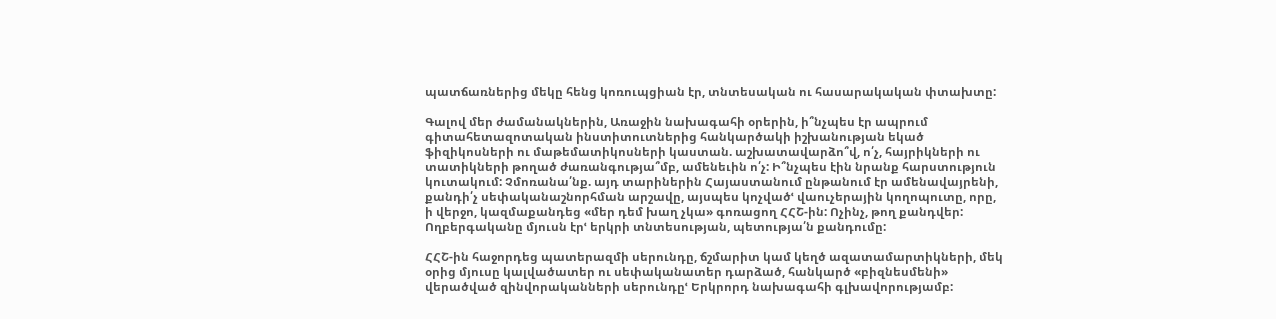պատճառներից մեկը հենց կոռուպցիան էր, տնտեսական ու հասարակական փտախտը:

Գալով մեր ժամանակներին, Առաջին նախագահի օրերին, ի՞նչպես էր ապրում գիտահետազոտական ինստիտուտներից հանկարծակի իշխանության եկած ֆիզիկոսների ու մաթեմատիկոսների կաստան. աշխատավարձո՞վ, ո՛չ, հայրիկների ու տատիկների թողած ժառանգությա՞մբ, ամենեւին ո՛չ: Ի՞նչպես էին նրանք հարստություն կուտակում: Չմոռանա՛նք. այդ տարիներին Հայաստանում ընթանում էր ամենավայրենի, քանդի՛չ սեփականաշնորհման արշավը, այսպես կոչվածՙ վաուչերային կողոպուտը, որը, ի վերջո, կազմաքանդեց «մեր դեմ խաղ չկա» գոռացող ՀՀՇ-ին: Ոչինչ, թող քանդվեր: Ողբերգականը մյուսն էրՙ երկրի տնտեսության, պետությա՛ն քանդումը:

ՀՀՇ-ին հաջորդեց պատերազմի սերունդը, ճշմարիտ կամ կեղծ ազատամարտիկների, մեկ օրից մյուսը կալվածատեր ու սեփականատեր դարձած, հանկարծ «բիզնեսմենի» վերածված զինվորականների սերունդըՙ Երկրորդ նախագահի գլխավորությամբ: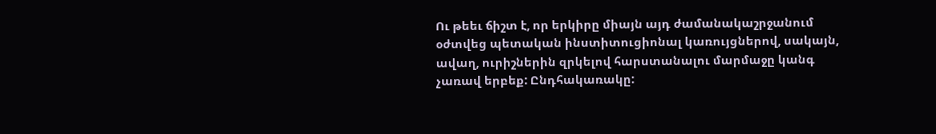Ու թեեւ ճիշտ է, որ երկիրը միայն այդ ժամանակաշրջանում օժտվեց պետական ինստիտուցիոնալ կառույցներով, սակայն, ավաղ, ուրիշներին զրկելով հարստանալու մարմաջը կանգ չառավ երբեք: Ընդհակառակը: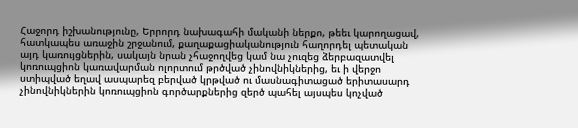Հաջորդ իշխանությունը, Երրորդ նախագահի մականի ներքո, թեեւ կարողացավ, հատկապես առաջին շրջանում, քաղաքացիականություն հաղորդել պետական այդ կառույցներին, սակայն նրան չհաջողվեց կամ նա չուզեց ձերբազատվել կոռուպցիոն կառավարման ոլորտում թրծված չինովնիկներից, եւ ի վերջո ստիպված եղավ ասպարեզ բերված կրթված ու մասնագիտացած երիտասարդ չինովնիկներին կոռուպցիոն գործարքներից զերծ պահել այսպես կոչված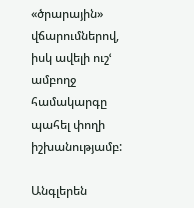«ծրարային» վճարումներով, իսկ ավելի ուշՙ ամբողջ համակարգը պահել փողի իշխանությամբ:

Անգլերեն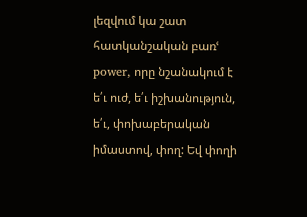լեզվում կա շատ հատկանշական բառՙ power, որը նշանակում է ե՛ւ ուժ, ե՛ւ իշխանություն, ե՛ւ, փոխաբերական իմաստով, փող: Եվ փողի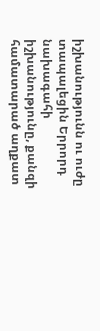իշխանությունն ու ուժը տապալեցին Երրորդ նախագահի իշխանությունը, քանզի համատարած աղքատ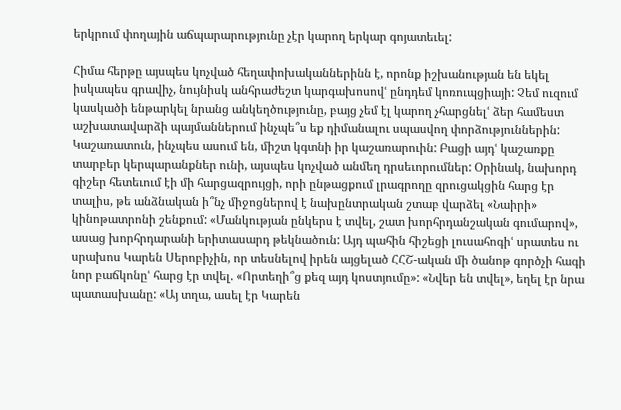երկրում փողային աճպարարությունը չէր կարող երկար գոյատեւել:

Հիմա հերթը այսպես կոչված հեղափոխականներինն է, որոնք իշխանության են եկել իսկապես գրավիչ, նույնիսկ անհրաժեշտ կարգախոսովՙ ընդդեմ կոռուպցիայի: Չեմ ուզում կասկածի ենթարկել նրանց անկեղծությունը, բայց չեմ էլ կարող չհարցնելՙ ձեր համեստ աշխատավարձի պայմաններում ինչպե՞ս եք դիմանալու սպասվող փորձություններին: Կաշառատուն, ինչպես ասում են, միշտ կգտնի իր կաշառարուին: Բացի այդՙ կաշառքը տարբեր կերպարանքներ ունի, այսպես կոչված անմեղ դրսեւորումներ: Օրինակ, նախորդ գիշեր հետեւում էի մի հարցազրույցի, որի ընթացքում լրագրողը զրուցակցին հարց էր տալիս, թե անձնական ի՞նչ միջոցներով է նախընտրական շտաբ վարձել «Նաիրի» կինոթատրոնի շենքում: «Մանկության ընկերս է տվել, շատ խորհրդանշական գումարով», ասաց խորհրդարանի երիտասարդ թեկնածուն: Այդ պահին հիշեցի լուսահոգիՙ սրատես ու սրախոս Կարեն Սերոբիչին, որ տեսնելով իրեն այցելած ՀՀՇ-ական մի ծանոթ գործչի հագի նոր բաճկոնըՙ հարց էր տվել. «Որտեղի՞ց քեզ այդ կոստյումը»: «Նվեր են տվել», եղել էր նրա պատասխանը: «Այ տղա, ասել էր Կարեն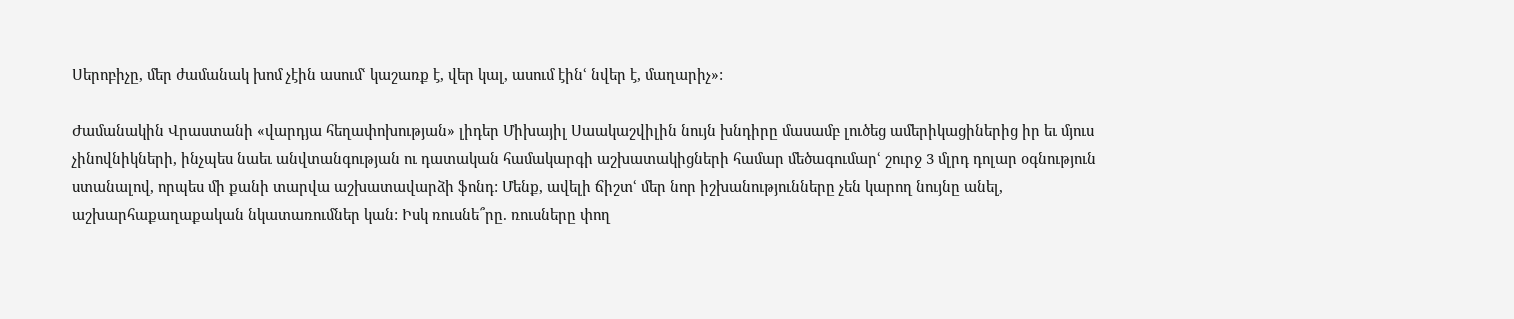Սերոբիչը, մեր ժամանակ խոմ չէին ասումՙ կաշառք է, վեր կալ, ասում էինՙ նվեր է, մաղարիչ»:

Ժամանակին Վրաստանի «վարդյա հեղափոխության» լիդեր Միխայիլ Սաակաշվիլին նույն խնդիրը մասամբ լուծեց ամերիկացիներից իր եւ մյուս չինովնիկների, ինչպես նաեւ անվտանգության ու դատական համակարգի աշխատակիցների համար մեծագումարՙ շուրջ 3 մլրդ դոլար օգնություն ստանալով, որպես մի քանի տարվա աշխատավարձի ֆոնդ: Մենք, ավելի ճիշտՙ մեր նոր իշխանությունները չեն կարող նույնը անել, աշխարհաքաղաքական նկատառումներ կան: Իսկ ռուսնե՞րը. ռուսները փող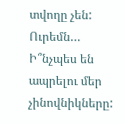տվողը չեն: Ուրեմն… Ի՞նչպես են ապրելու մեր չինովնիկները: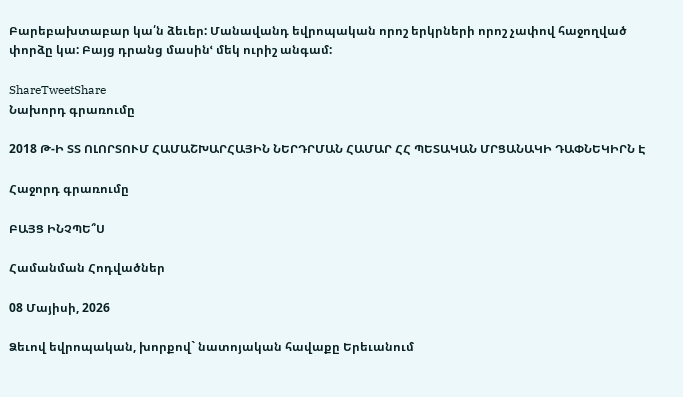Բարեբախտաբար կա՛ն ձեւեր: Մանավանդ եվրոպական որոշ երկրների որոշ չափով հաջողված փորձը կա: Բայց դրանց մասինՙ մեկ ուրիշ անգամ:

ShareTweetShare
Նախորդ գրառումը

2018 Թ-Ի ՏՏ ՈԼՈՐՏՈՒՄ ՀԱՄԱՇԽԱՐՀԱՅԻՆ ՆԵՐԴՐՄԱՆ ՀԱՄԱՐ ՀՀ ՊԵՏԱԿԱՆ ՄՐՑԱՆԱԿԻ ԴԱՓՆԵԿԻՐՆ Է

Հաջորդ գրառումը

ԲԱՅՑ ԻՆՉՊԵ՞Ս

Համանման Հոդվածներ

08 Մայիսի, 2026

Ձեւով եվրոպական, խորքով` նատոյական հավաքը Երեւանում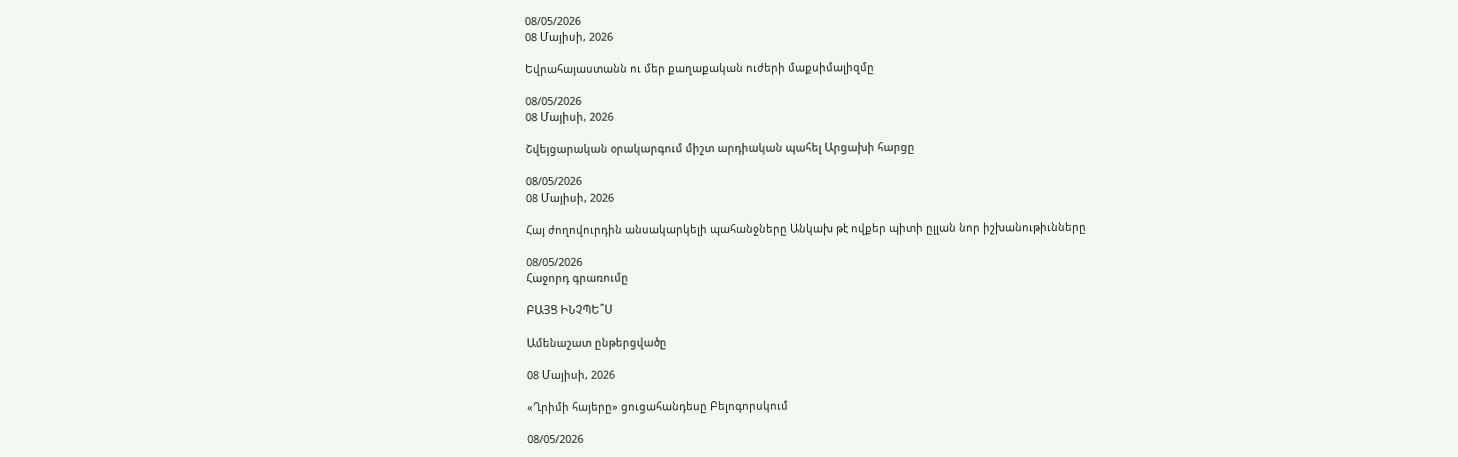08/05/2026
08 Մայիսի, 2026

Եվրահայաստանն ու մեր քաղաքական ուժերի մաքսիմալիզմը

08/05/2026
08 Մայիսի, 2026

Շվեյցարական օրակարգում միշտ արդիական պահել Արցախի հարցը

08/05/2026
08 Մայիսի, 2026

Հայ ժողովուրդին անսակարկելի պահանջները Անկախ թէ ովքեր պիտի ըլլան նոր իշխանութիւնները

08/05/2026
Հաջորդ գրառումը

ԲԱՅՑ ԻՆՉՊԵ՞Ս

Ամենաշատ ընթերցվածը

08 Մայիսի, 2026

«Ղրիմի հայերը» ցուցահանդեսը Բելոգորսկում

08/05/2026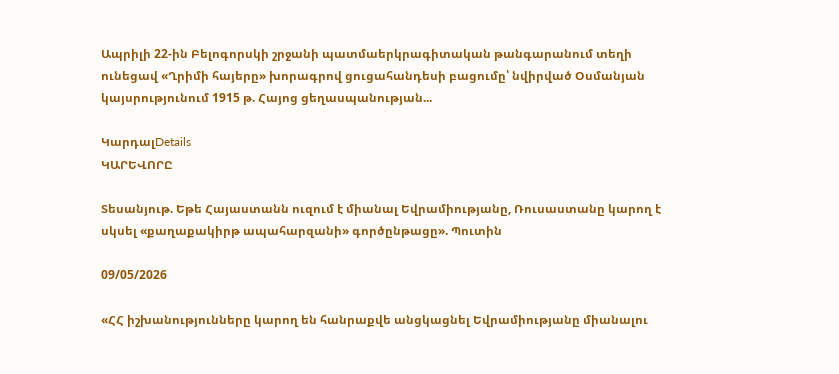Ապրիլի 22-ին Բելոգորսկի շրջանի պատմաերկրագիտական թանգարանում տեղի ունեցավ «Ղրիմի հայերը» խորագրով ցուցահանդեսի բացումը՝ նվիրված Օսմանյան կայսրությունում 1915 թ. Հայոց ցեղասպանության...

ԿարդալDetails
ԿԱՐԵՎՈՐԸ

Տեսանյութ. Եթե Հայաստանն ուզում է միանալ Եվրամիությանը, Ռուսաստանը կարող է սկսել «քաղաքակիրթ ապահարզանի» գործընթացը». Պուտին

09/05/2026

«ՀՀ իշխանությունները կարող են հանրաքվե անցկացնել Եվրամիությանը միանալու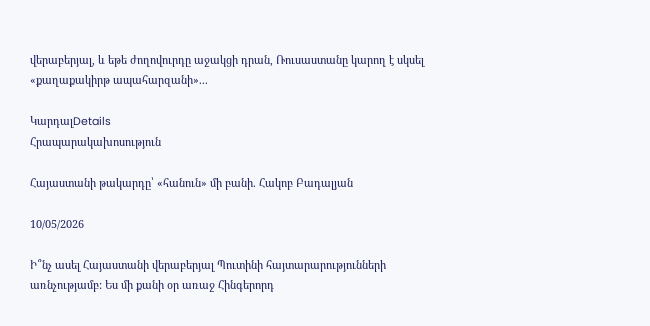վերաբերյալ, և եթե ժողովուրդը աջակցի դրան, Ռուսաստանը կարող է սկսել «քաղաքակիրթ ապահարզանի»...

ԿարդալDetails
Հրապարակախոսություն

Հայաստանի թակարդը՝ «հանուն» մի բանի. Հակոբ Բադալյան

10/05/2026

Ի՞նչ ասել Հայաստանի վերաբերյալ Պուտինի հայտարարությունների առնչությամբ: Ես մի քանի օր առաջ Հինգերորդ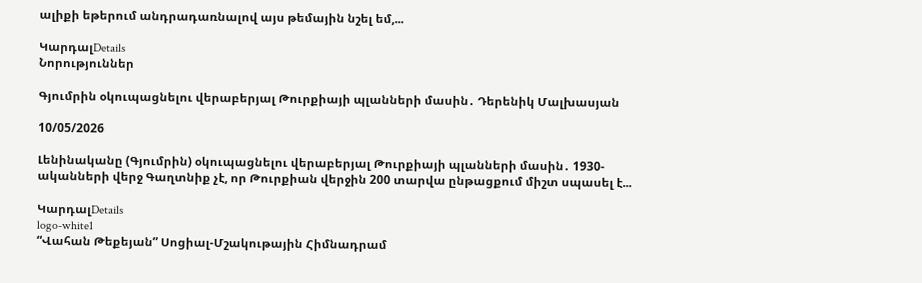ալիքի եթերում անդրադառնալով այս թեմային նշել եմ,...

ԿարդալDetails
Նորություններ

Գյումրին օկուպացնելու վերաբերյալ Թուրքիայի պլանների մասին․ Դերենիկ Մալխասյան

10/05/2026

Լենինականը (Գյումրին) օկուպացնելու վերաբերյալ Թուրքիայի պլանների մասին․ 1930-ականների վերջ Գաղտնիք չէ, որ Թուրքիան վերջին 200 տարվա ընթացքում միշտ սպասել է...

ԿարդալDetails
logo-white1
“Վահան Թեքեյան” Սոցիալ-Մշակութային Հիմնադրամ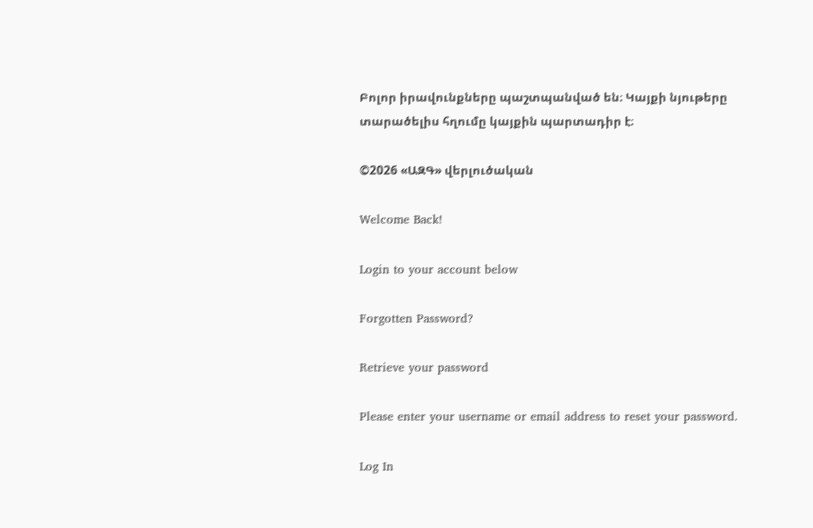Բոլոր իրավունքները պաշտպանված են։ Կայքի նյութերը տարածելիս հղումը կայքին պարտադիր է։

©2026 «ԱԶԳ» վերլուծական

Welcome Back!

Login to your account below

Forgotten Password?

Retrieve your password

Please enter your username or email address to reset your password.

Log In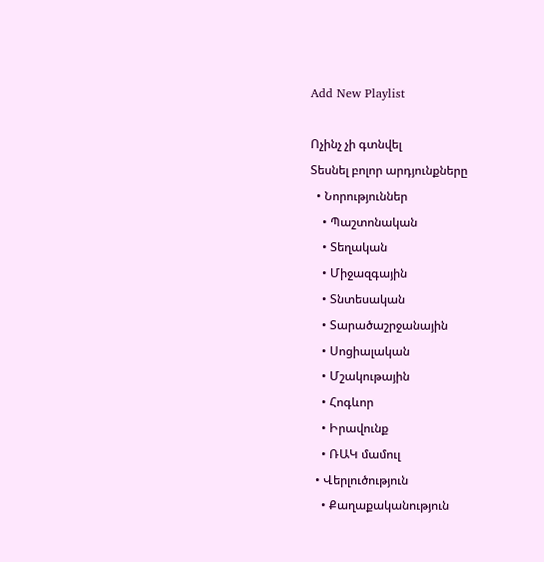Add New Playlist

Ոչինչ չի գտնվել
Տեսնել բոլոր արդյունքները
  • Նորություններ
    • Պաշտոնական
    • Տեղական
    • Միջազգային
    • Տնտեսական
    • Տարածաշրջանային
    • Սոցիալական
    • Մշակութային
    • Հոգևոր
    • Իրավունք
    • ՌԱԿ մամուլ
  • Վերլուծություն
    • Քաղաքականություն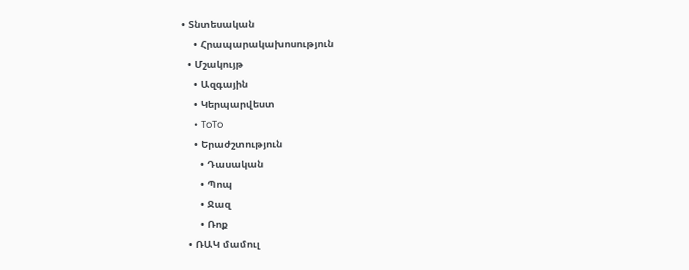• Տնտեսական
    • Հրապարակախոսություն
  • Մշակույթ
    • Ազգային
    • Կերպարվեստ
    • ToTo
    • Երաժշտություն
      • Դասական
      • Պոպ
      • Ջազ
      • Ռոք
  • ՌԱԿ մամուլ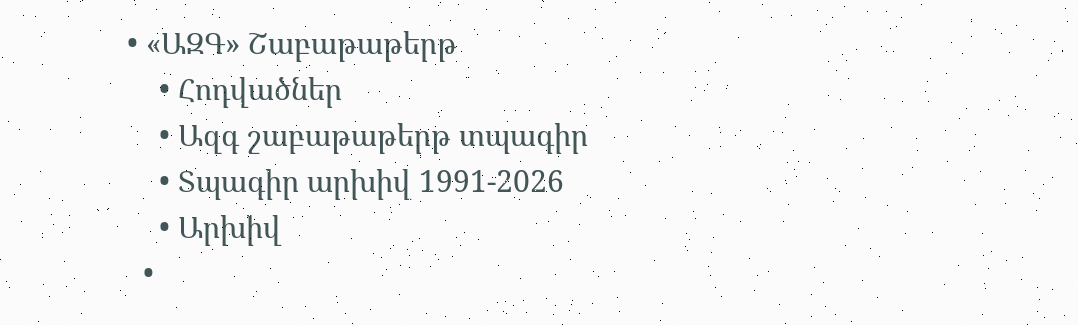• «ԱԶԳ» Շաբաթաթերթ
    • Հոդվածներ
    • Ազգ շաբաթաթերթ տպագիր
    • Տպագիր արխիվ 1991-2026
    • Արխիվ
  •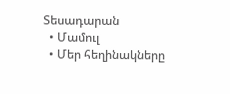Տեսադարան
  • Մամուլ
  • Մեր հեղինակները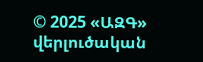© 2025 «ԱԶԳ» վերլուծական